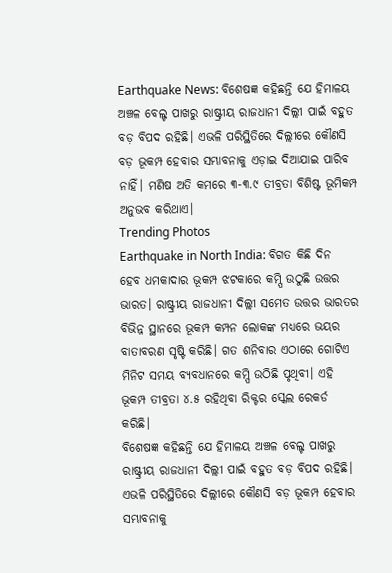Earthquake News: ବିଶେଷଜ୍ଞ କହିଛନ୍ତି ଯେ ହିମାଳୟ ଅଞ୍ଚଳ ବେଲ୍ଟ ପାଖରୁ ରାଷ୍ଟ୍ରୀୟ ରାଜଧାନୀ ଦିଲ୍ଲୀ ପାଇଁ ବହୁତ ବଡ଼ ବିପଦ ରହିଛି। ଏଭଳି ପରିସ୍ଥିତିରେ ଦିଲ୍ଲୀରେ କୌଣସି ବଡ଼ ଭୂକମ୍ପ ହେବାର ସମ୍ଭାବନାକୁ ଏଡ଼ାଇ ଦିଆଯାଇ ପାରିବ ନାହିଁ। ମଣିଷ ଅତି କମରେ ୩-୩.୯ ତୀବ୍ରତା ବିଶିଷ୍ଟ ଭୂମିକମ୍ପ ଅନୁଭବ କରିଥାଏ।
Trending Photos
Earthquake in North India: ବିଗତ କିଛି ଦିନ ହେବ ଧମକାଦାର ଭୂକମ୍ପ ଝଟକାରେ କମ୍ପି ଉଠୁଛି ଉତ୍ତର ଭାରତ। ରାଷ୍ଟ୍ରୀୟ ରାଜଧାନୀ ଦିଲ୍ଲୀ ସମେତ ଉତ୍ତର ଭାରତର ବିଭିନ୍ନ ସ୍ଥାନରେ ଭୂକମ୍ପ କମ୍ପନ ଲୋକଙ୍କ ମଧ୍ୟରେ ଭୟର ବାତାବରଣ ସୃଷ୍ଟି କରିଛି। ଗତ ଶନିବାର ଏଠାରେ ଗୋଟିଏ ମିନିଟ ସମୟ ବ୍ୟବଧାନରେ କମ୍ପି ଉଠିଛି ପୃଥିବୀ। ଏହି ଭୂକମ୍ପ ତୀବ୍ରତା ୪.୫ ରହିଥିବା ରିକ୍ଟର ସ୍କେଲ ରେକର୍ଡ କରିଛି।
ବିଶେଷଜ୍ଞ କହିଛନ୍ତି ଯେ ହିମାଳୟ ଅଞ୍ଚଳ ବେଲ୍ଟ ପାଖରୁ ରାଷ୍ଟ୍ରୀୟ ରାଜଧାନୀ ଦିଲ୍ଲୀ ପାଇଁ ବହୁତ ବଡ଼ ବିପଦ ରହିଛି। ଏଭଳି ପରିସ୍ଥିତିରେ ଦିଲ୍ଲୀରେ କୌଣସି ବଡ଼ ଭୂକମ୍ପ ହେବାର ସମ୍ଭାବନାକୁ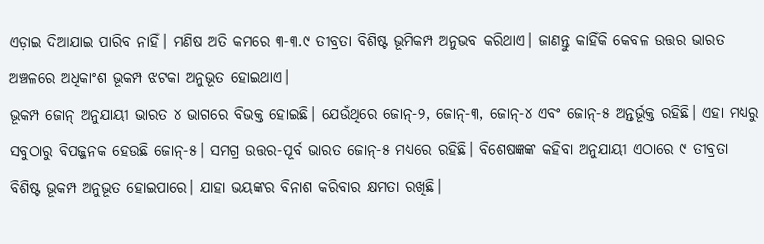ଏଡ଼ାଇ ଦିଆଯାଇ ପାରିବ ନାହିଁ। ମଣିଷ ଅତି କମରେ ୩-୩.୯ ତୀବ୍ରତା ବିଶିଷ୍ଟ ଭୂମିକମ୍ପ ଅନୁଭବ କରିଥାଏ। ଜାଣନ୍ତୁ କାହିଁକି କେବଳ ଉତ୍ତର ଭାରତ ଅଞ୍ଚଳରେ ଅଧିକାଂଶ ଭୂକମ୍ପ ଝଟକା ଅନୁଭୂତ ହୋଇଥାଏ।
ଭୂକମ୍ପ ଜୋନ୍ ଅନୁଯାୟୀ ଭାରତ ୪ ଭାଗରେ ବିଭକ୍ତ ହୋଇଛି। ଯେଉଁଥିରେ ଜୋନ୍-୨, ଜୋନ୍-୩, ଜୋନ୍-୪ ଏବଂ ଜୋନ୍-୫ ଅନ୍ତର୍ଭୂକ୍ତ ରହିଛି। ଏହା ମଧ୍ୟରୁ ସବୁଠାରୁ ବିପଜ୍ଜନକ ହେଉଛି ଜୋନ୍-୫। ସମଗ୍ର ଉତ୍ତର-ପୂର୍ବ ଭାରତ ଜୋନ୍-୫ ମଧ୍ୟରେ ରହିଛି। ବିଶେଷଜ୍ଞଙ୍କ କହିବା ଅନୁଯାୟୀ ଏଠାରେ ୯ ତୀବ୍ରତା ବିଶିଷ୍ଟ ଭୂକମ୍ପ ଅନୁଭୂତ ହୋଇପାରେ। ଯାହା ଭୟଙ୍କର ବିନାଶ କରିବାର କ୍ଷମତା ରଖିଛି।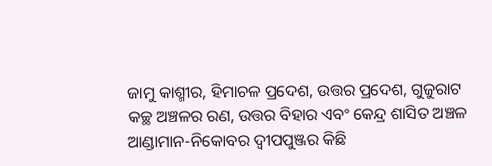ଜାମୁ କାଶ୍ମୀର, ହିମାଚଳ ପ୍ରଦେଶ, ଉତ୍ତର ପ୍ରଦେଶ, ଗୁଜୁରାଟ କଚ୍ଛ ଅଞ୍ଚଳର ରଣ, ଉତ୍ତର ବିହାର ଏବଂ କେନ୍ଦ୍ର ଶାସିତ ଅଞ୍ଚଳ ଆଣ୍ଡାମାନ-ନିକୋବର ଦ୍ୱୀପପୁଞ୍ଜର କିଛି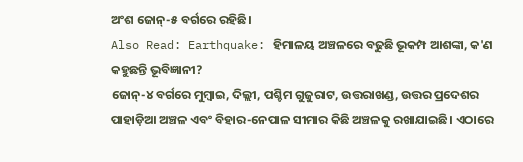ଅଂଶ ଜୋନ୍-୫ ବର୍ଗରେ ରହିଛି।
Also Read: Earthquake: ହିମାଳୟ ଅଞ୍ଚଳରେ ବଢୁଛି ଭୂକମ୍ପ ଆଶଙ୍କା, କ'ଣ କହୁଛନ୍ତି ଭୂବିଜ୍ଞାନୀ?
ଜୋନ୍-୪ ବର୍ଗରେ ମୁମ୍ବାଇ, ଦିଲ୍ଲୀ, ପଶ୍ଚିମ ଗୁଜୁରାଟ, ଉତ୍ତରାଖଣ୍ଡ, ଉତ୍ତର ପ୍ରଦେଶର ପାହାଡ଼ିଆ ଅଞ୍ଚଳ ଏବଂ ବିହାର-ନେପାଳ ସୀମାର କିଛି ଅଞ୍ଚଳକୁ ରଖାଯାଇଛି। ଏଠାରେ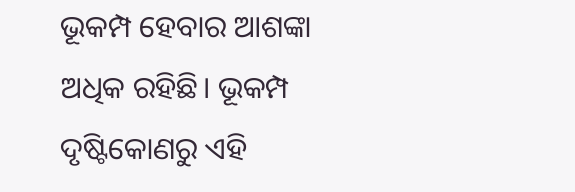ଭୂକମ୍ପ ହେବାର ଆଶଙ୍କା ଅଧିକ ରହିଛି। ଭୂକମ୍ପ ଦୃଷ୍ଟିକୋଣରୁ ଏହି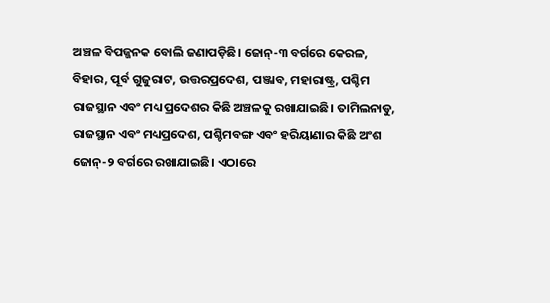ଅଞ୍ଚଳ ବିପଜ୍ଜନକ ବୋଲି ଜଣାପଡ଼ିଛି। ଜୋନ୍-୩ ବର୍ଗରେ କେରଳ, ବିହାର, ପୂର୍ବ ଗୁଜୁରାଟ, ଉତ୍ତରପ୍ରଦେଶ, ପଞ୍ଜାବ, ମହାରାଷ୍ଟ୍ର, ପଶ୍ଚିମ ରାଜସ୍ଥାନ ଏବଂ ମଧ୍ୟ ପ୍ରଦେଶର କିଛି ଅଞ୍ଚଳକୁ ରଖାଯାଇଛି। ତାମିଲନାଡୁ, ରାଜସ୍ଥାନ ଏବଂ ମଧ୍ୟପ୍ରଦେଶ, ପଶ୍ଚିମବଙ୍ଗ ଏବଂ ହରିୟାଣାର କିଛି ଅଂଶ ଜୋନ୍-୨ ବର୍ଗରେ ରଖାଯାଇଛି। ଏଠାରେ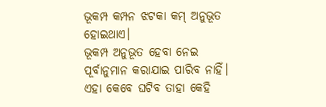ଭୂକମ୍ପ କମ୍ପନ ଝଟକା କମ୍ ଅନୁଭୂତ ହୋଇଥାଏ।
ଭୂକମ୍ପ ଅନୁଭୂତ ହେବା ନେଇ ପୂର୍ବାନୁମାନ କରାଯାଇ ପାରିବ ନାହିଁ। ଏହା କେବେ ଘଟିବ ତାହା କେହି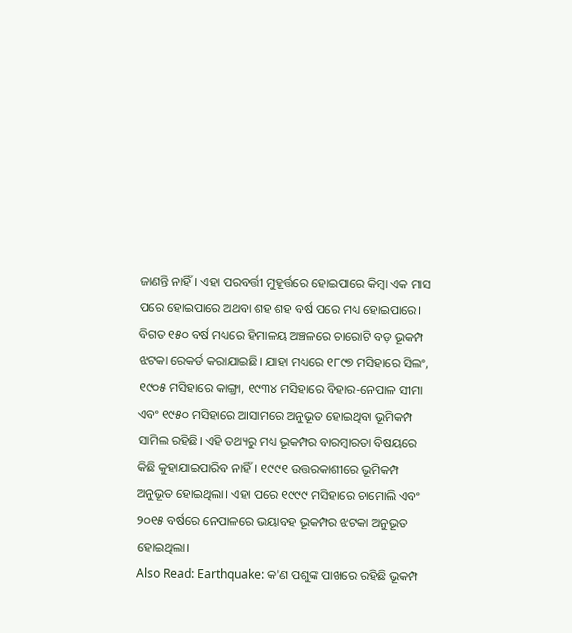ଜାଣନ୍ତି ନାହିଁ। ଏହା ପରବର୍ତ୍ତୀ ମୁହୂର୍ତ୍ତରେ ହୋଇପାରେ କିମ୍ବା ଏକ ମାସ ପରେ ହୋଇପାରେ ଅଥବା ଶହ ଶହ ବର୍ଷ ପରେ ମଧ୍ୟ ହୋଇପାରେ। ବିଗତ ୧୫୦ ବର୍ଷ ମଧ୍ୟରେ ହିମାଳୟ ଅଞ୍ଚଳରେ ଚାରୋଟି ବଡ଼ ଭୂକମ୍ପ ଝଟକା ରେକର୍ଡ କରାଯାଇଛି। ଯାହା ମଧ୍ୟରେ ୧୮୯୭ ମସିହାରେ ସିଲଂ, ୧୯୦୫ ମସିହାରେ କାଙ୍ଗ୍ରା, ୧୯୩୪ ମସିହାରେ ବିହାର-ନେପାଳ ସୀମା ଏବଂ ୧୯୫୦ ମସିହାରେ ଆସାମରେ ଅନୁଭୂତ ହୋଇଥିବା ଭୂମିକମ୍ପ ସାମିଲ ରହିଛି। ଏହି ତଥ୍ୟରୁ ମଧ୍ୟ ଭୂକମ୍ପର ବାରମ୍ବାରତା ବିଷୟରେ କିଛି କୁହାଯାଇପାରିବ ନାହିଁ। ୧୯୯୧ ଉତ୍ତରକାଶୀରେ ଭୂମିକମ୍ପ ଅନୁଭୂତ ହୋଇଥିଲା। ଏହା ପରେ ୧୯୯୯ ମସିହାରେ ଚାମୋଲି ଏବଂ ୨୦୧୫ ବର୍ଷରେ ନେପାଳରେ ଭୟାବହ ଭୂକମ୍ପର ଝଟକା ଅନୁଭୂତ ହୋଇଥିଲା।
Also Read: Earthquake: କ'ଣ ପଶୁଙ୍କ ପାଖରେ ରହିଛି ଭୂକମ୍ପ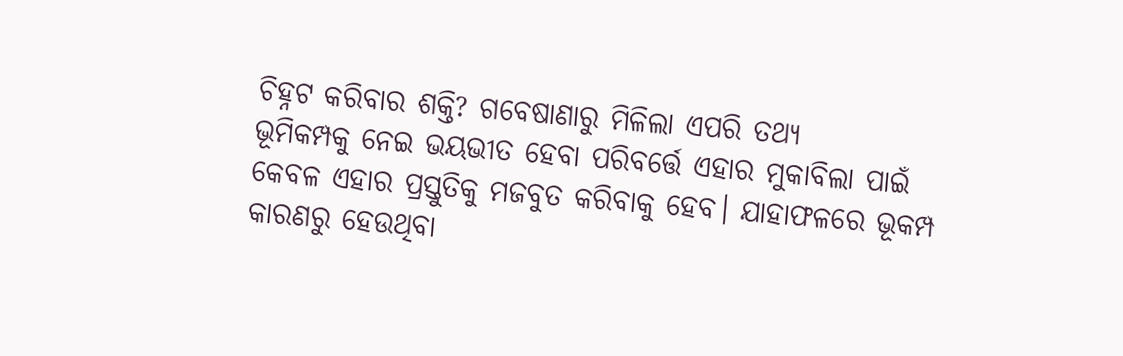ଚିହ୍ନଟ କରିବାର ଶକ୍ତି? ଗବେଷାଣାରୁ ମିଳିଲା ଏପରି ତଥ୍ୟ
ଭୂମିକମ୍ପକୁ ନେଇ ଭୟଭୀତ ହେବା ପରିବର୍ତ୍ତେ ଏହାର ମୁକାବିଲା ପାଇଁ କେବଳ ଏହାର ପ୍ରସ୍ତୁତିକୁ ମଜବୁତ କରିବାକୁ ହେବ। ଯାହାଫଳରେ ଭୂକମ୍ପ କାରଣରୁ ହେଉଥିବା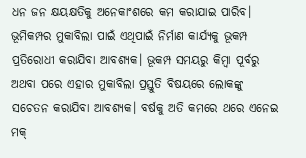ଧନ ଜନ କ୍ଷୟକ୍ଷତିକୁ ଅନେକାଂଶରେ କମ କରାଯାଇ ପାରିବ। ଭୂମିକମ୍ପର ମୁକାବିଲା ପାଇଁ ଏଥିପାଇଁ ନିର୍ମାଣ କାର୍ଯ୍ୟକୁ ଭୂକମ୍ପ ପ୍ରତିରୋଧୀ କରାଯିବା ଆବଶ୍ୟକ। ଭୂକମ୍ପ ସମୟରୁ କିମ୍ବା ପୂର୍ବରୁ ଅଥବା ପରେ ଏହାର ମୁକାବିଲା ପ୍ରସ୍ତୁତି ବିଷୟରେ ଲୋକଙ୍କୁ ସଚେତନ କରାଯିବା ଆବଶ୍ୟକ। ବର୍ଷକୁ ଅତି କମରେ ଥରେ ଏନେଇ ମକ୍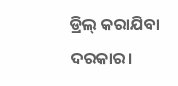ଡ୍ରିଲ୍ କରାଯିବା ଦରକାର।